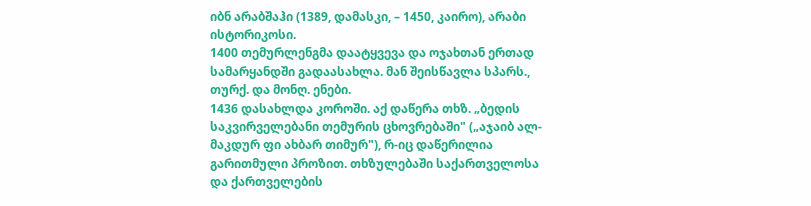იბნ არაბშაჰი (1389, დამასკი, – 1450, კაირო), არაბი ისტორიკოსი.
1400 თემურლენგმა დაატყვევა და ოჯახთან ერთად სამარყანდში გადაასახლა. მან შეისწავლა სპარს., თურქ. და მონღ. ენები.
1436 დასახლდა კოროში. აქ დაწერა თხზ. „ბედის საკვირველებანი თემურის ცხოვრებაში" („აჯაიბ ალ-მაკდურ ფი ახბარ თიმურ"), რ-იც დაწერილია გარითმული პროზით. თხზულებაში საქართველოსა და ქართველების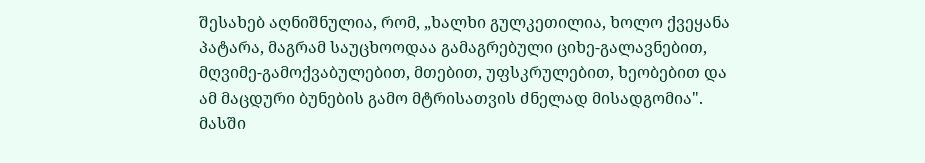შესახებ აღნიშნულია, რომ, „ხალხი გულკეთილია, ხოლო ქვეყანა პატარა, მაგრამ საუცხოოდაა გამაგრებული ციხე-გალავნებით, მღვიმე-გამოქვაბულებით, მთებით, უფსკრულებით, ხეობებით და ამ მაცდური ბუნების გამო მტრისათვის ძნელად მისადგომია". მასში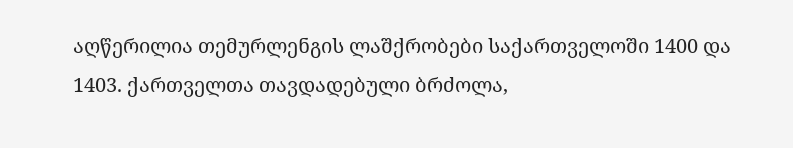აღწერილია თემურლენგის ლაშქრობები საქართველოში 1400 და 1403. ქართველთა თავდადებული ბრძოლა,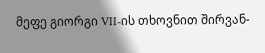მეფე გიორგი VII-ის თხოვნით შირვან-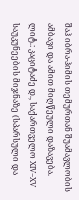შაჰ იბრა-ჰიმის თემურთან შუამავლობის ამბავი და ამით მიღწეული დაზავება.
ლიტ.: კაციტაძე დ., საქართველო XIV–XV საუკუნეების მიჯნაზე (სპარსული და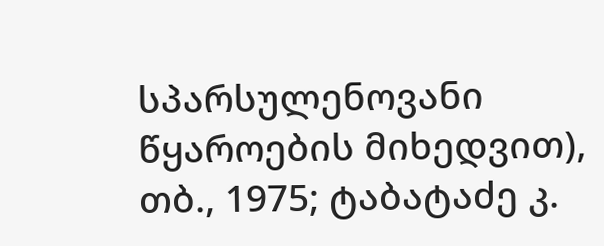სპარსულენოვანი წყაროების მიხედვით), თბ., 1975; ტაბატაძე კ.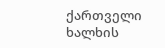ქართველი ხალხის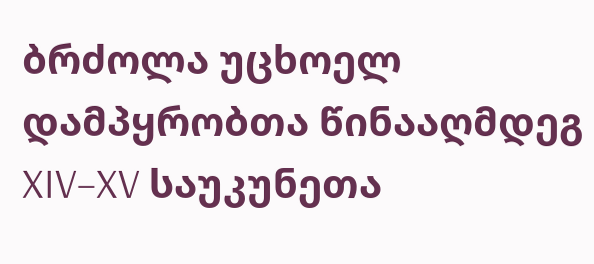ბრძოლა უცხოელ დამპყრობთა წინააღმდეგ XIV–XV საუკუნეთა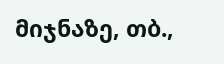მიჯნაზე, თბ.,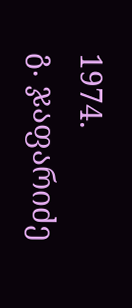1974.
გ. ჯაფარიძე